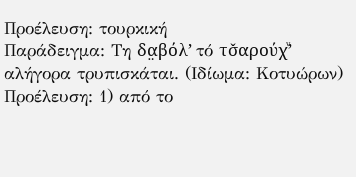Προέλευση: τουρκική
Παράδειγμα: Τη δα̤βόλ’ τό τσ̌αρούχͮ’ αλήγορα τρυπισκάται. (Ιδίωμα: Κοτυώρων)
Προέλευση: 1) από το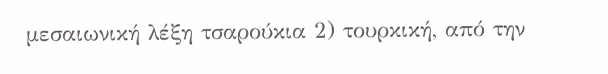μεσαιωνική λέξη τσαρούκια 2) τουρκική, από την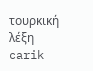τουρκική λέξη carik